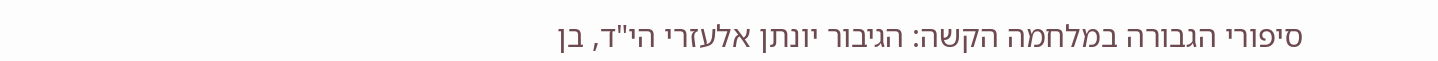סיפורי הגבורה במלחמה הקשה: הגיבור יונתן אלעזרי הי"ד, בן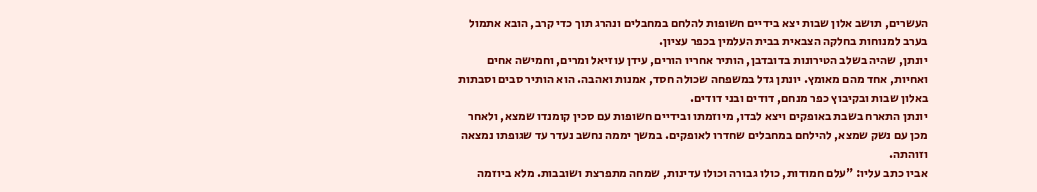העשרים, תושב אלון שבות יצא בידיים חשופות להלחם במחבלים ונהרג תוך כדי קרב, הובא אתמול בערב למנוחות בחלקה הצבאית בבית העלמין בכפר עציון.
יונתן, שהיה בשלב הטירונות בדובדבן, הותיר אחריו הורים, עידן עוזיאל ומרים, וחמישה אחים ואחיות, אחד מהם מאומץ. יונתן גדל במשפחה שכולה חסד, אמנות ואהבה. הוא הותיר סבים וסבתות באלון שבות ובקיבוץ כפר מנחם, דודים ובני דודים.
יונתן התארח בשבת באופקים ויצא לבדו, מיוזמתו ובידיים חשופות עם סכין קומנדו שמצא, ולאחר מכן עם נשק שמצא, להילחם במחבלים שחדרו לאופקים. במשך יממה נחשב נעדר עד שגופתו נמצאה וזוהתה.
אביו כתב עליו: "עלם חמודות, כולו גבורה וכולו עדינות, שמחה מתפרצת ושובבות. מלא ביוזמה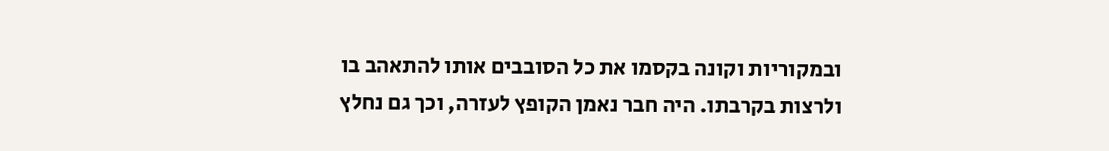ובמקוריות וקונה בקסמו את כל הסובבים אותו להתאהב בו ולרצות בקרבתו. היה חבר נאמן הקופץ לעזרה, וכך גם נחלץ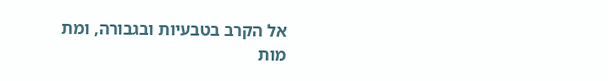אל הקרב בטבעיות ובגבורה, ומת מות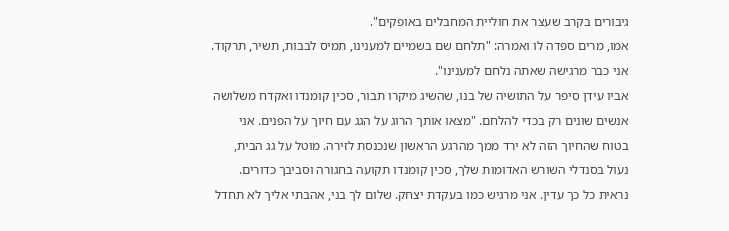גיבורים בקרב שעצר את חוליית המחבלים באופקים".
אמו, מרים ספדה לו ואמרה: "תלחם שם בשמיים למענינו, תמיס לבבות, תשיר, תרקוד. אני כבר מרגישה שאתה נלחם למענינו".
אביו עידן סיפר על התושיה של בנו, שהשיג מיקרו תבור, סכין קומנדו ואקדח משלושה אנשים שונים רק בכדי להלחם. "מצאו אותך הרוג על הגג עם חיוך על הפנים. אני בטוח שהחיוך הזה לא ירד ממך מהרגע הראשון שנכנסת לזירה. מוטל על גג הבית, נעול בסנדלי השורש האדומות שלך, סכין קומנדו תקועה בחגורה וסביבך כדורים. נראית כל כך עדין. אני מרגיש כמו בעקדת יצחק. שלום לך בני, אהבתי אליך לא תחדל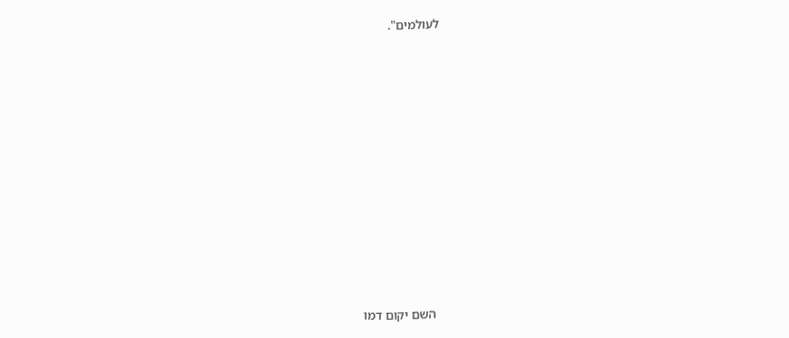לעולמים".





















השם יקום דמו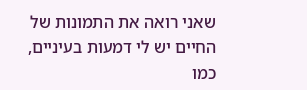שאני רואה את התמונות של החיים יש לי דמעות בעיניים, כמו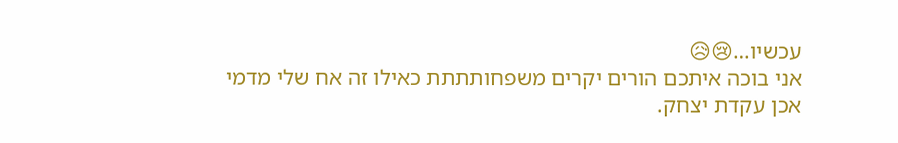עכשיו…😢😥
אני בוכה איתכם הורים יקרים משפחותתתת כאילו זה אח שלי מדמי
אכן עקדת יצחק.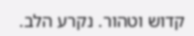קדוש וטהור. נקרע הלב.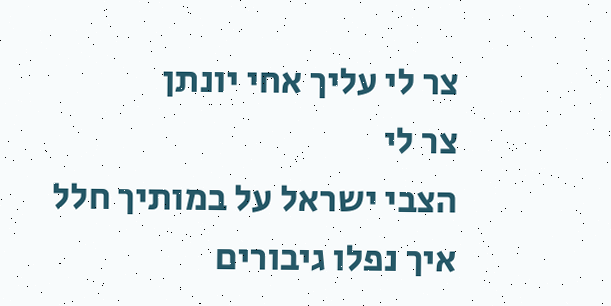צר לי עליך אחי יונתן
צר לי
הצבי ישראל על במותיך חלל
איך נפלו גיבורים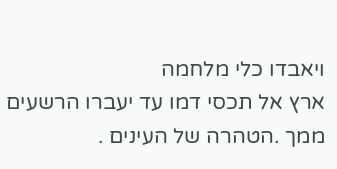ויאבדו כלי מלחמה
ארץ אל תכסי דמו עד יעברו הרשעים ממך .הטהרה של העינים .